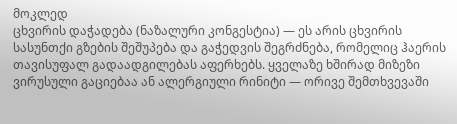მოკლედ
ცხვირის დაჭადება (ნაზალური კონგესტია) — ეს არის ცხვირის სასუნთქი გზების შეშუპება და გაჭედვის შეგრძნება, რომელიც ჰაერის თავისუფალ გადაადგილებას აფერხებს. ყველაზე ხშირად მიზეზი ვირუსული გაციებაა ან ალერგიული რინიტი — ორივე შემთხვევაში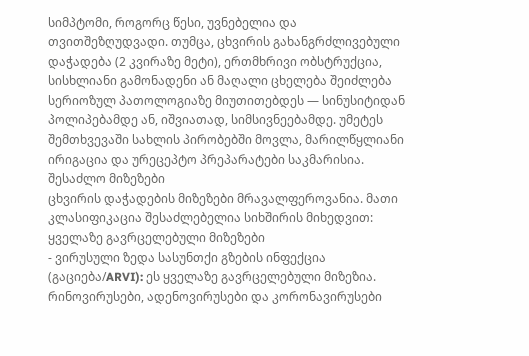სიმპტომი, როგორც წესი, უვნებელია და თვითშეზღუდვადი. თუმცა, ცხვირის გახანგრძლივებული დაჭადება (2 კვირაზე მეტი), ერთმხრივი ობსტრუქცია, სისხლიანი გამონადენი ან მაღალი ცხელება შეიძლება სერიოზულ პათოლოგიაზე მიუთითებდეს — სინუსიტიდან პოლიპებამდე ან, იშვიათად, სიმსივნეებამდე. უმეტეს შემთხვევაში სახლის პირობებში მოვლა, მარილწყლიანი ირიგაცია და ურეცეპტო პრეპარატები საკმარისია.
შესაძლო მიზეზები
ცხვირის დაჭადების მიზეზები მრავალფეროვანია. მათი კლასიფიკაცია შესაძლებელია სიხშირის მიხედვით:
ყველაზე გავრცელებული მიზეზები
- ვირუსული ზედა სასუნთქი გზების ინფექცია (გაციება/ARVI): ეს ყველაზე გავრცელებული მიზეზია. რინოვირუსები, ადენოვირუსები და კორონავირუსები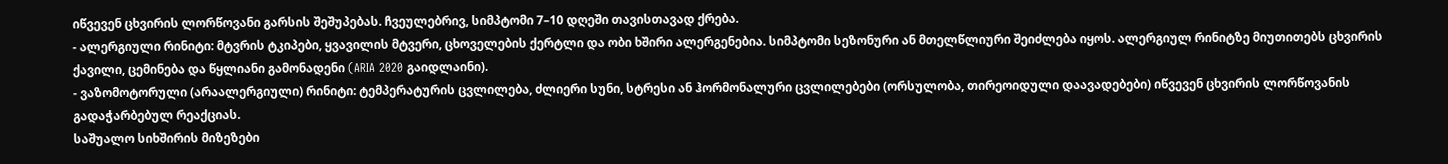იწვევენ ცხვირის ლორწოვანი გარსის შეშუპებას. ჩვეულებრივ, სიმპტომი 7–10 დღეში თავისთავად ქრება.
- ალერგიული რინიტი: მტვრის ტკიპები, ყვავილის მტვერი, ცხოველების ქერტლი და ობი ხშირი ალერგენებია. სიმპტომი სეზონური ან მთელწლიური შეიძლება იყოს. ალერგიულ რინიტზე მიუთითებს ცხვირის ქავილი, ცემინება და წყლიანი გამონადენი (ARIA 2020 გაიდლაინი).
- ვაზომოტორული (არაალერგიული) რინიტი: ტემპერატურის ცვლილება, ძლიერი სუნი, სტრესი ან ჰორმონალური ცვლილებები (ორსულობა, თირეოიდული დაავადებები) იწვევენ ცხვირის ლორწოვანის გადაჭარბებულ რეაქციას.
საშუალო სიხშირის მიზეზები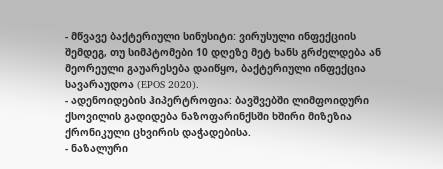- მწვავე ბაქტერიული სინუსიტი: ვირუსული ინფექციის შემდეგ, თუ სიმპტომები 10 დღეზე მეტ ხანს გრძელდება ან მეორეული გაუარესება დაიწყო, ბაქტერიული ინფექცია სავარაუდოა (EPOS 2020).
- ადენოიდების ჰიპერტროფია: ბავშვებში ლიმფოიდური ქსოვილის გადიდება ნაზოფარინქსში ხშირი მიზეზია ქრონიკული ცხვირის დაჭადებისა.
- ნაზალური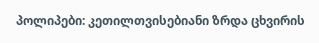პოლიპები: კეთილთვისებიანი ზრდა ცხვირის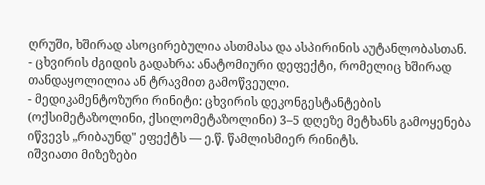ღრუში, ხშირად ასოცირებულია ასთმასა და ასპირინის აუტანლობასთან.
- ცხვირის ძგიდის გადახრა: ანატომიური დეფექტი, რომელიც ხშირად თანდაყოლილია ან ტრავმით გამოწვეული.
- მედიკამენტოზური რინიტი: ცხვირის დეკონგესტანტების (ოქსიმეტაზოლინი, ქსილომეტაზოლინი) 3–5 დღეზე მეტხანს გამოყენება იწვევს „რიბაუნდ" ეფექტს — ე.წ. წამლისმიერ რინიტს.
იშვიათი მიზეზები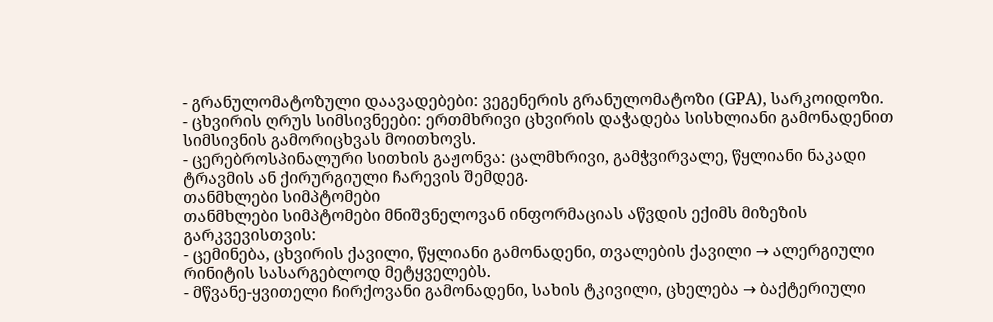- გრანულომატოზული დაავადებები: ვეგენერის გრანულომატოზი (GPA), სარკოიდოზი.
- ცხვირის ღრუს სიმსივნეები: ერთმხრივი ცხვირის დაჭადება სისხლიანი გამონადენით სიმსივნის გამორიცხვას მოითხოვს.
- ცერებროსპინალური სითხის გაჟონვა: ცალმხრივი, გამჭვირვალე, წყლიანი ნაკადი ტრავმის ან ქირურგიული ჩარევის შემდეგ.
თანმხლები სიმპტომები
თანმხლები სიმპტომები მნიშვნელოვან ინფორმაციას აწვდის ექიმს მიზეზის გარკვევისთვის:
- ცემინება, ცხვირის ქავილი, წყლიანი გამონადენი, თვალების ქავილი → ალერგიული რინიტის სასარგებლოდ მეტყველებს.
- მწვანე-ყვითელი ჩირქოვანი გამონადენი, სახის ტკივილი, ცხელება → ბაქტერიული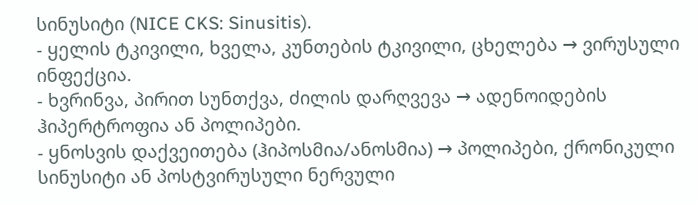სინუსიტი (NICE CKS: Sinusitis).
- ყელის ტკივილი, ხველა, კუნთების ტკივილი, ცხელება → ვირუსული ინფექცია.
- ხვრინვა, პირით სუნთქვა, ძილის დარღვევა → ადენოიდების ჰიპერტროფია ან პოლიპები.
- ყნოსვის დაქვეითება (ჰიპოსმია/ანოსმია) → პოლიპები, ქრონიკული სინუსიტი ან პოსტვირუსული ნერვული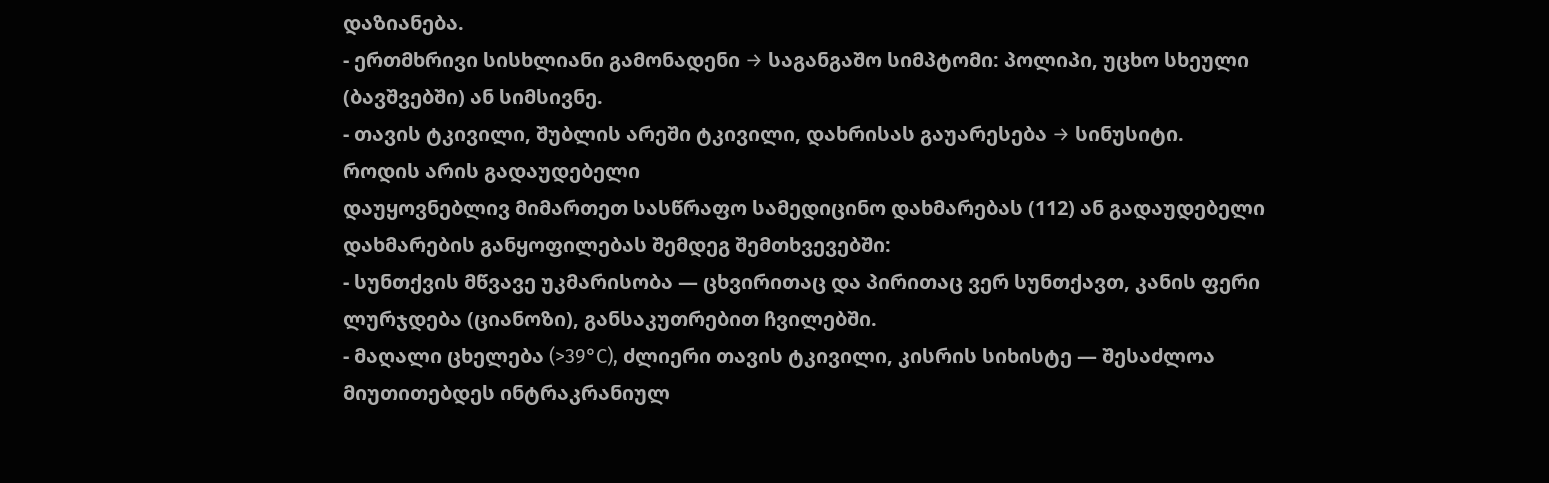დაზიანება.
- ერთმხრივი სისხლიანი გამონადენი → საგანგაშო სიმპტომი: პოლიპი, უცხო სხეული (ბავშვებში) ან სიმსივნე.
- თავის ტკივილი, შუბლის არეში ტკივილი, დახრისას გაუარესება → სინუსიტი.
როდის არის გადაუდებელი
დაუყოვნებლივ მიმართეთ სასწრაფო სამედიცინო დახმარებას (112) ან გადაუდებელი დახმარების განყოფილებას შემდეგ შემთხვევებში:
- სუნთქვის მწვავე უკმარისობა — ცხვირითაც და პირითაც ვერ სუნთქავთ, კანის ფერი ლურჯდება (ციანოზი), განსაკუთრებით ჩვილებში.
- მაღალი ცხელება (>39°C), ძლიერი თავის ტკივილი, კისრის სიხისტე — შესაძლოა მიუთითებდეს ინტრაკრანიულ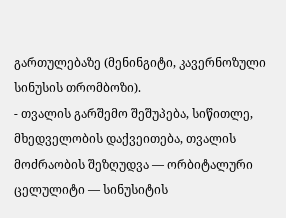გართულებაზე (მენინგიტი, კავერნოზული სინუსის თრომბოზი).
- თვალის გარშემო შეშუპება, სიწითლე, მხედველობის დაქვეითება, თვალის მოძრაობის შეზღუდვა — ორბიტალური ცელულიტი — სინუსიტის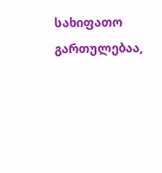სახიფათო გართულებაა,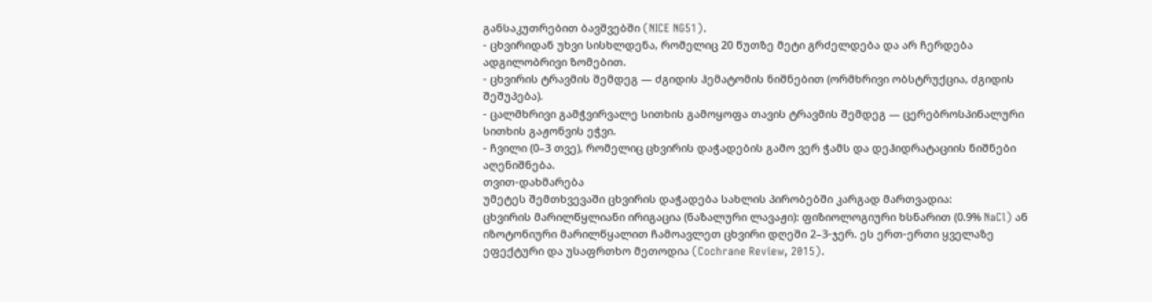განსაკუთრებით ბავშვებში (NICE NG51).
- ცხვირიდან უხვი სისხლდენა, რომელიც 20 წუთზე მეტი გრძელდება და არ ჩერდება ადგილობრივი ზომებით.
- ცხვირის ტრავმის შემდეგ — ძგიდის ჰემატომის ნიშნებით (ორმხრივი ობსტრუქცია, ძგიდის შეშუპება).
- ცალმხრივი გამჭვირვალე სითხის გამოყოფა თავის ტრავმის შემდეგ — ცერებროსპინალური სითხის გაჟონვის ეჭვი.
- ჩვილი (0–3 თვე), რომელიც ცხვირის დაჭადების გამო ვერ ჭამს და დეჰიდრატაციის ნიშნები აღენიშნება.
თვით-დახმარება
უმეტეს შემთხვევაში ცხვირის დაჭადება სახლის პირობებში კარგად მართვადია:
ცხვირის მარილწყლიანი ირიგაცია (ნაზალური ლავაჟი): ფიზიოლოგიური ხსნარით (0.9% NaCl) ან იზოტონიური მარილწყალით ჩამოავლეთ ცხვირი დღეში 2–3-ჯერ. ეს ერთ-ერთი ყველაზე ეფექტური და უსაფრთხო მეთოდია (Cochrane Review, 2015).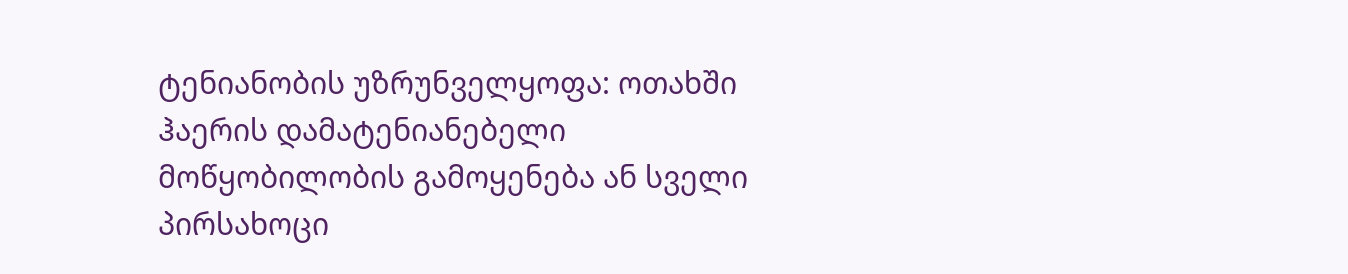ტენიანობის უზრუნველყოფა: ოთახში ჰაერის დამატენიანებელი მოწყობილობის გამოყენება ან სველი პირსახოცი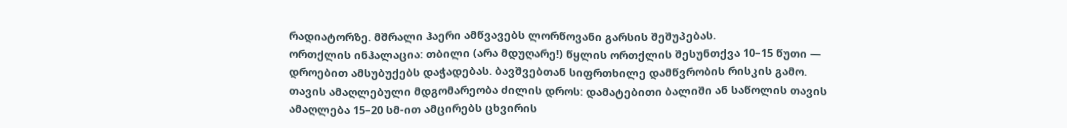რადიატორზე. მშრალი ჰაერი ამწვავებს ლორწოვანი გარსის შეშუპებას.
ორთქლის ინჰალაცია: თბილი (არა მდუღარე!) წყლის ორთქლის შესუნთქვა 10–15 წუთი — დროებით ამსუბუქებს დაჭადებას. ბავშვებთან სიფრთხილე დამწვრობის რისკის გამო.
თავის ამაღლებული მდგომარეობა ძილის დროს: დამატებითი ბალიში ან საწოლის თავის ამაღლება 15–20 სმ-ით ამცირებს ცხვირის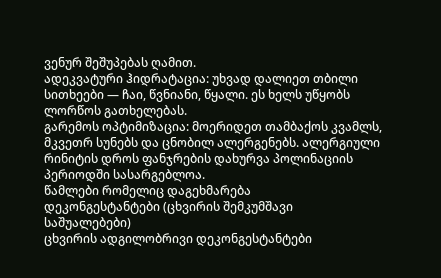ვენურ შეშუპებას ღამით.
ადეკვატური ჰიდრატაცია: უხვად დალიეთ თბილი სითხეები — ჩაი, წვნიანი, წყალი. ეს ხელს უწყობს ლორწოს გათხელებას.
გარემოს ოპტიმიზაცია: მოერიდეთ თამბაქოს კვამლს, მკვეთრ სუნებს და ცნობილ ალერგენებს. ალერგიული რინიტის დროს ფანჯრების დახურვა პოლინაციის პერიოდში სასარგებლოა.
წამლები რომელიც დაგეხმარება
დეკონგესტანტები (ცხვირის შემკუმშავი საშუალებები)
ცხვირის ადგილობრივი დეკონგესტანტები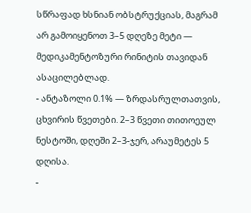სწრაფად ხსნიან ობსტრუქციას, მაგრამ არ გამოიყენოთ 3–5 დღეზე მეტი — მედიკამენტოზური რინიტის თავიდან ასაცილებლად.
- ანტაზოლი 0.1% — ზრდასრულთათვის, ცხვირის წვეთები. 2–3 წვეთი თითოეულ ნესტოში, დღეში 2–3-ჯერ, არაუმეტეს 5 დღისა.
-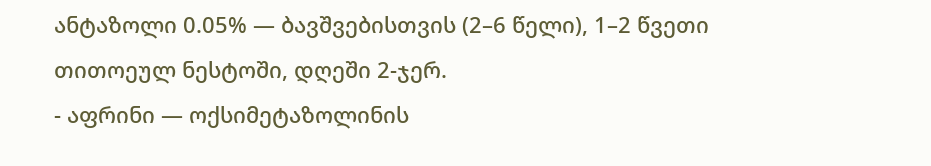ანტაზოლი 0.05% — ბავშვებისთვის (2–6 წელი), 1–2 წვეთი თითოეულ ნესტოში, დღეში 2-ჯერ.
- აფრინი — ოქსიმეტაზოლინის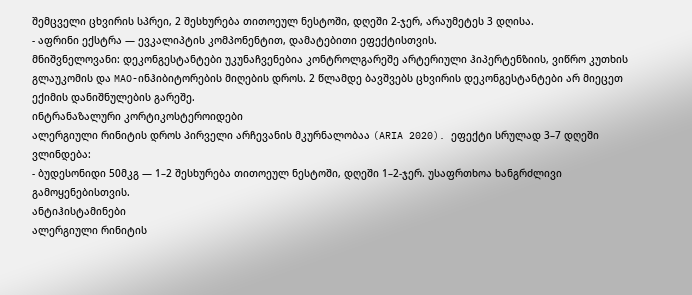შემცველი ცხვირის სპრეი, 2 შესხურება თითოეულ ნესტოში, დღეში 2-ჯერ, არაუმეტეს 3 დღისა.
- აფრინი ექსტრა — ევკალიპტის კომპონენტით, დამატებითი ეფექტისთვის.
მნიშვნელოვანი: დეკონგესტანტები უკუნაჩვენებია კონტროლგარეშე არტერიული ჰიპერტენზიის, ვიწრო კუთხის გლაუკომის და MAO-ინჰიბიტორების მიღების დროს. 2 წლამდე ბავშვებს ცხვირის დეკონგესტანტები არ მიეცეთ ექიმის დანიშნულების გარეშე.
ინტრანაზალური კორტიკოსტეროიდები
ალერგიული რინიტის დროს პირველი არჩევანის მკურნალობაა (ARIA 2020). ეფექტი სრულად 3–7 დღეში ვლინდება:
- ბუდესონიდი 50მკგ — 1–2 შესხურება თითოეულ ნესტოში, დღეში 1–2-ჯერ. უსაფრთხოა ხანგრძლივი გამოყენებისთვის.
ანტიჰისტამინები
ალერგიული რინიტის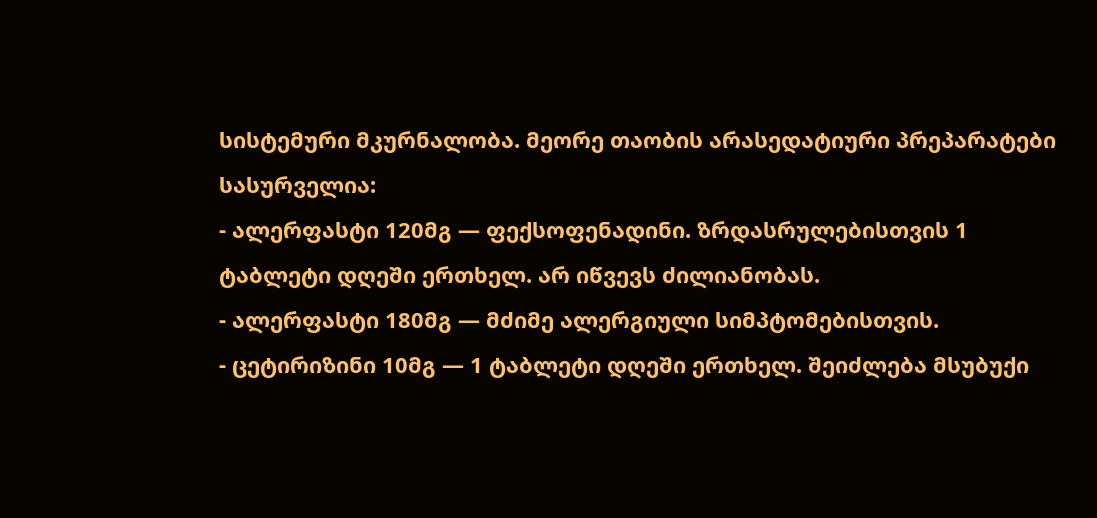სისტემური მკურნალობა. მეორე თაობის არასედატიური პრეპარატები სასურველია:
- ალერფასტი 120მგ — ფექსოფენადინი. ზრდასრულებისთვის 1 ტაბლეტი დღეში ერთხელ. არ იწვევს ძილიანობას.
- ალერფასტი 180მგ — მძიმე ალერგიული სიმპტომებისთვის.
- ცეტირიზინი 10მგ — 1 ტაბლეტი დღეში ერთხელ. შეიძლება მსუბუქი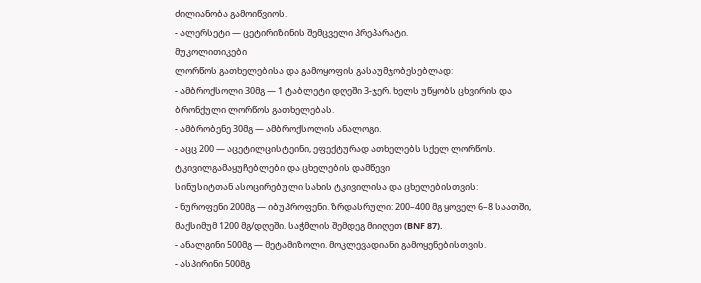ძილიანობა გამოიწვიოს.
- ალერსეტი — ცეტირიზინის შემცველი პრეპარატი.
მუკოლითიკები
ლორწოს გათხელებისა და გამოყოფის გასაუმჯობესებლად:
- ამბროქსოლი 30მგ — 1 ტაბლეტი დღეში 3-ჯერ. ხელს უწყობს ცხვირის და ბრონქული ლორწოს გათხელებას.
- ამბრობენე 30მგ — ამბროქსოლის ანალოგი.
- აცც 200 — აცეტილცისტეინი, ეფექტურად ათხელებს სქელ ლორწოს.
ტკივილგამაყუჩებლები და ცხელების დამწევი
სინუსიტთან ასოცირებული სახის ტკივილისა და ცხელებისთვის:
- ნუროფენი 200მგ — იბუპროფენი. ზრდასრული: 200–400 მგ ყოველ 6–8 საათში, მაქსიმუმ 1200 მგ/დღეში. საჭმლის შემდეგ მიიღეთ (BNF 87).
- ანალგინი 500მგ — მეტამიზოლი. მოკლევადიანი გამოყენებისთვის.
- ასპირინი 500მგ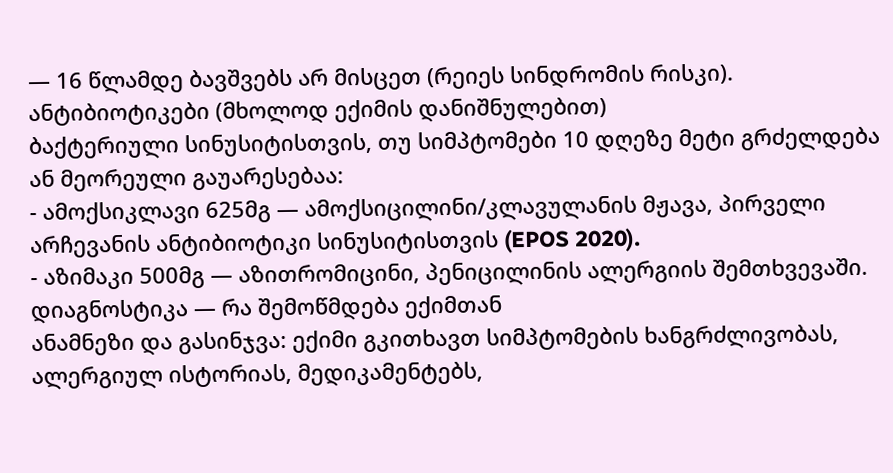— 16 წლამდე ბავშვებს არ მისცეთ (რეიეს სინდრომის რისკი).
ანტიბიოტიკები (მხოლოდ ექიმის დანიშნულებით)
ბაქტერიული სინუსიტისთვის, თუ სიმპტომები 10 დღეზე მეტი გრძელდება ან მეორეული გაუარესებაა:
- ამოქსიკლავი 625მგ — ამოქსიცილინი/კლავულანის მჟავა, პირველი არჩევანის ანტიბიოტიკი სინუსიტისთვის (EPOS 2020).
- აზიმაკი 500მგ — აზითრომიცინი, პენიცილინის ალერგიის შემთხვევაში.
დიაგნოსტიკა — რა შემოწმდება ექიმთან
ანამნეზი და გასინჯვა: ექიმი გკითხავთ სიმპტომების ხანგრძლივობას, ალერგიულ ისტორიას, მედიკამენტებს,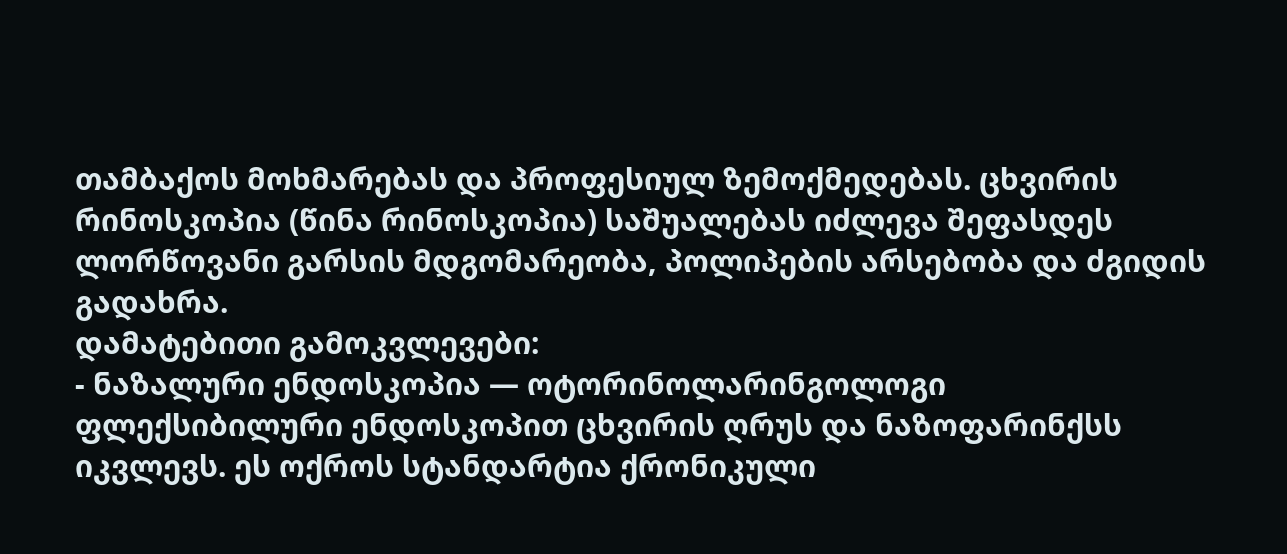თამბაქოს მოხმარებას და პროფესიულ ზემოქმედებას. ცხვირის რინოსკოპია (წინა რინოსკოპია) საშუალებას იძლევა შეფასდეს ლორწოვანი გარსის მდგომარეობა, პოლიპების არსებობა და ძგიდის გადახრა.
დამატებითი გამოკვლევები:
- ნაზალური ენდოსკოპია — ოტორინოლარინგოლოგი ფლექსიბილური ენდოსკოპით ცხვირის ღრუს და ნაზოფარინქსს იკვლევს. ეს ოქროს სტანდარტია ქრონიკული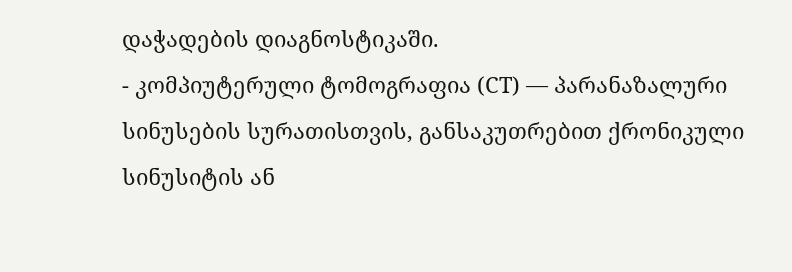დაჭადების დიაგნოსტიკაში.
- კომპიუტერული ტომოგრაფია (CT) — პარანაზალური სინუსების სურათისთვის, განსაკუთრებით ქრონიკული სინუსიტის ან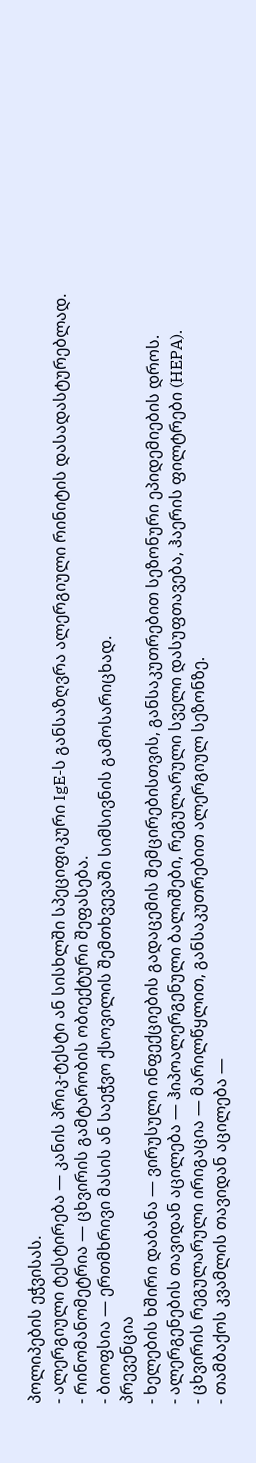პოლიპების ეჭვისას.
- ალერგიული ტესტირება — კანის პრიკ-ტესტი ან სისხლში სპეციფიკური IgE-ს განსაზღვრა ალერგიული რინიტის დასადასტურებლად.
- რინომანომეტრია — ცხვირის გამტარობის ობიექტური შეფასება.
- ბიოფსია — ერთმხრივი მასის ან საეჭვო ქსოვილის შემთხვევაში სიმსივნის გამოსარიცხად.
პრევენცია
- ხელების ხშირი დაბანა — ვირუსული ინფექციების გადაცემის შემცირებისთვის, განსაკუთრებით სეზონური ეპიდემიების დროს.
- ალერგენების თავიდან აცილება — ჰიპოალერგენული ბალიშები, რეგულარული სველი დასუფთავება, ჰაერის ფილტრები (HEPA).
- ცხვირის რეგულარული ირიგაცია — მარილწყლით, განსაკუთრებით ალერგიულ სეზონზე.
- თამბაქოს კვამლის თავიდან აცილება —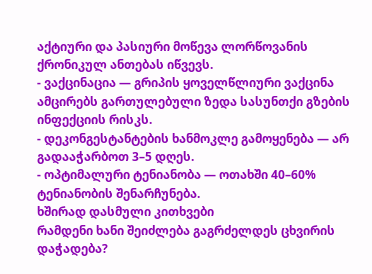აქტიური და პასიური მოწევა ლორწოვანის ქრონიკულ ანთებას იწვევს.
- ვაქცინაცია — გრიპის ყოველწლიური ვაქცინა ამცირებს გართულებული ზედა სასუნთქი გზების ინფექციის რისკს.
- დეკონგესტანტების ხანმოკლე გამოყენება — არ გადააჭარბოთ 3–5 დღეს.
- ოპტიმალური ტენიანობა — ოთახში 40–60% ტენიანობის შენარჩუნება.
ხშირად დასმული კითხვები
რამდენი ხანი შეიძლება გაგრძელდეს ცხვირის დაჭადება?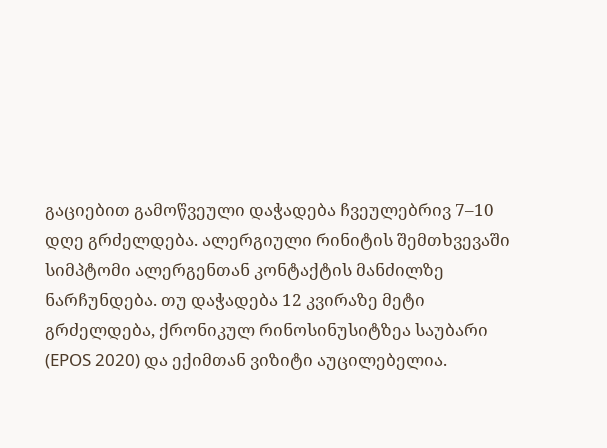გაციებით გამოწვეული დაჭადება ჩვეულებრივ 7–10 დღე გრძელდება. ალერგიული რინიტის შემთხვევაში სიმპტომი ალერგენთან კონტაქტის მანძილზე ნარჩუნდება. თუ დაჭადება 12 კვირაზე მეტი გრძელდება, ქრონიკულ რინოსინუსიტზეა საუბარი (EPOS 2020) და ექიმთან ვიზიტი აუცილებელია.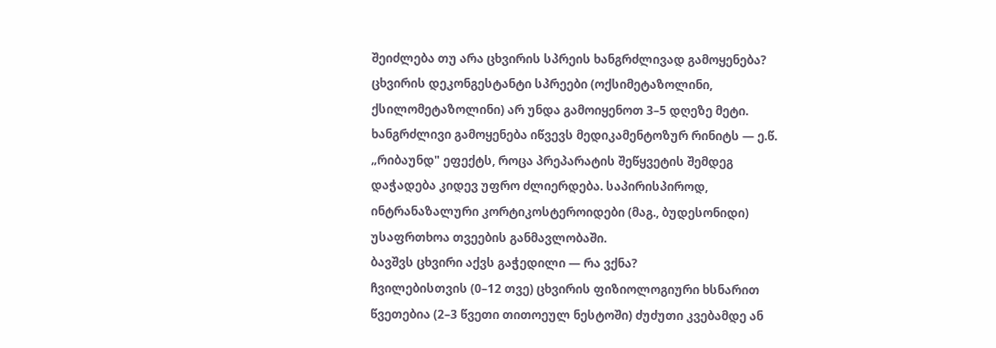შეიძლება თუ არა ცხვირის სპრეის ხანგრძლივად გამოყენება?
ცხვირის დეკონგესტანტი სპრეები (ოქსიმეტაზოლინი, ქსილომეტაზოლინი) არ უნდა გამოიყენოთ 3–5 დღეზე მეტი. ხანგრძლივი გამოყენება იწვევს მედიკამენტოზურ რინიტს — ე.წ. „რიბაუნდ" ეფექტს, როცა პრეპარატის შეწყვეტის შემდეგ დაჭადება კიდევ უფრო ძლიერდება. საპირისპიროდ, ინტრანაზალური კორტიკოსტეროიდები (მაგ., ბუდესონიდი) უსაფრთხოა თვეების განმავლობაში.
ბავშვს ცხვირი აქვს გაჭედილი — რა ვქნა?
ჩვილებისთვის (0–12 თვე) ცხვირის ფიზიოლოგიური ხსნარით წვეთებია (2–3 წვეთი თითოეულ ნესტოში) ძუძუთი კვებამდე ან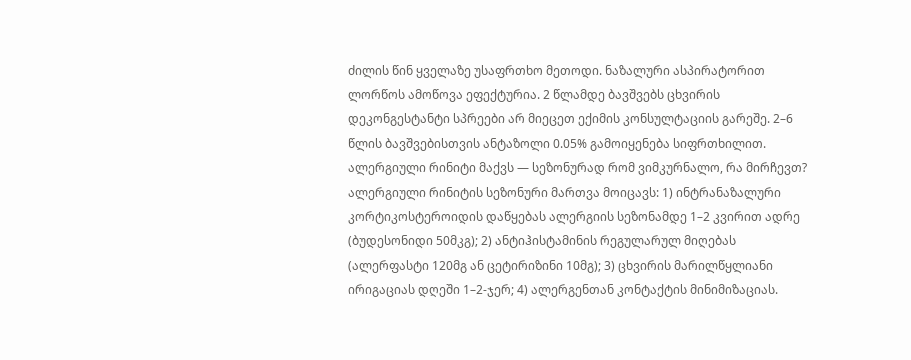ძილის წინ ყველაზე უსაფრთხო მეთოდი. ნაზალური ასპირატორით ლორწოს ამოწოვა ეფექტურია. 2 წლამდე ბავშვებს ცხვირის დეკონგესტანტი სპრეები არ მიეცეთ ექიმის კონსულტაციის გარეშე. 2–6 წლის ბავშვებისთვის ანტაზოლი 0.05% გამოიყენება სიფრთხილით.
ალერგიული რინიტი მაქვს — სეზონურად რომ ვიმკურნალო, რა მირჩევთ?
ალერგიული რინიტის სეზონური მართვა მოიცავს: 1) ინტრანაზალური კორტიკოსტეროიდის დაწყებას ალერგიის სეზონამდე 1–2 კვირით ადრე (ბუდესონიდი 50მკგ); 2) ანტიჰისტამინის რეგულარულ მიღებას (ალერფასტი 120მგ ან ცეტირიზინი 10მგ); 3) ცხვირის მარილწყლიანი ირიგაციას დღეში 1–2-ჯერ; 4) ალერგენთან კონტაქტის მინიმიზაციას.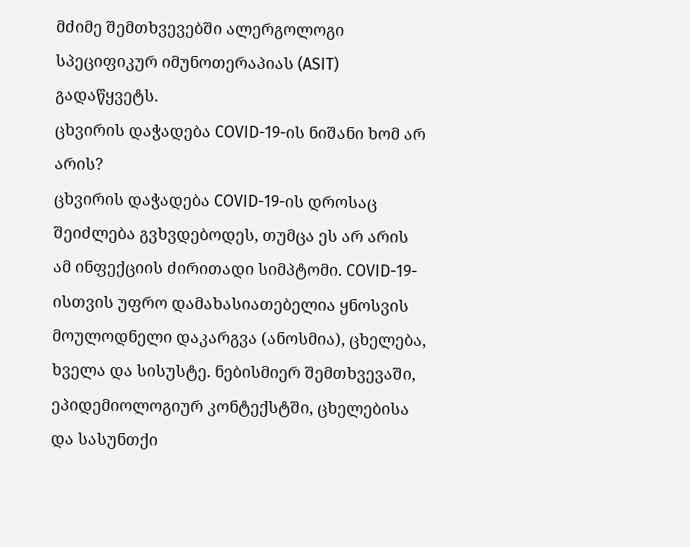მძიმე შემთხვევებში ალერგოლოგი სპეციფიკურ იმუნოთერაპიას (ASIT) გადაწყვეტს.
ცხვირის დაჭადება COVID-19-ის ნიშანი ხომ არ არის?
ცხვირის დაჭადება COVID-19-ის დროსაც შეიძლება გვხვდებოდეს, თუმცა ეს არ არის ამ ინფექციის ძირითადი სიმპტომი. COVID-19-ისთვის უფრო დამახასიათებელია ყნოსვის მოულოდნელი დაკარგვა (ანოსმია), ცხელება, ხველა და სისუსტე. ნებისმიერ შემთხვევაში, ეპიდემიოლოგიურ კონტექსტში, ცხელებისა და სასუნთქი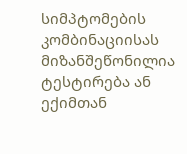სიმპტომების კომბინაციისას მიზანშეწონილია ტესტირება ან ექიმთან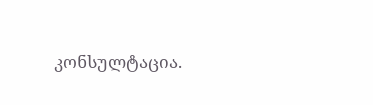კონსულტაცია.